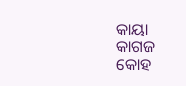କାୟା କାଗଜ କୋହ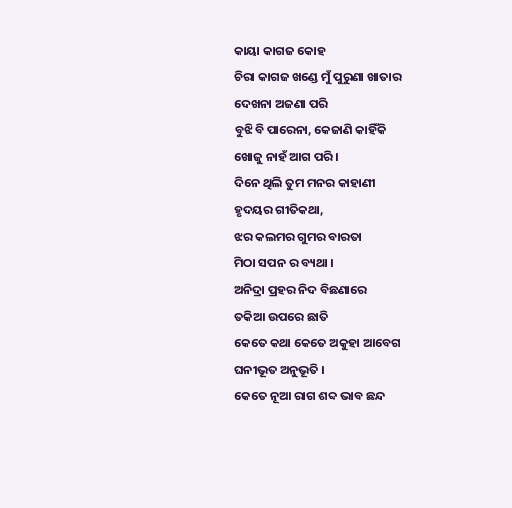କାୟା କାଗଜ କୋହ
ଚିରା କାଗଜ ଖଣ୍ଡେ ମୁଁ ପୁରୁଣା ଖାତାର
ଦେଖନା ଅଜଣା ପରି
ବୁଝି ବି ପାରେନା, କେଜାଣି କାହିଁକି
ଖୋଜୁ ନାହଁ ଆଗ ପରି ।
ଦିନେ ଥିଲି ତୁମ ମନର କାହାଣୀ
ହୃଦୟର ଗୀତିକଥା,
ଝର କଲମର ଗୁମର ବାରତା
ମିଠା ସପନ ର ବ୍ୟଥା ।
ଅନିଦ୍ରା ପ୍ରହର ନିଦ ବିଛଣାରେ
ତକିଆ ଉପରେ ଛାତି
କେତେ କଥା କେତେ ଅକୁହା ଆବେଗ
ଘନୀଭୂତ ଅନୁଭୂତି ।
କେତେ ନୂଆ ରାଗ ଶବ୍ଦ ଭାବ ଛନ୍ଦ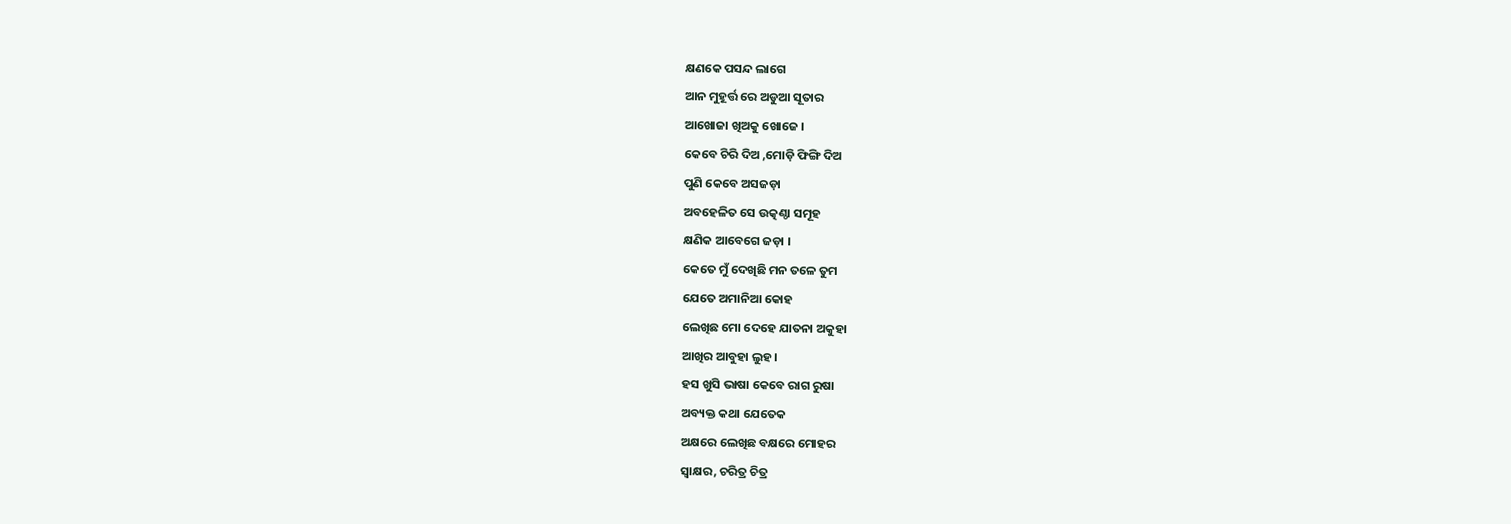କ୍ଷଣକେ ପସନ୍ଦ ଲାଗେ
ଆନ ମୁହୂର୍ତ୍ତ ରେ ଅଡୁଆ ସୂତାର
ଆଖୋଜା ଖିଅକୁ ଖୋଜେ ।
କେବେ ଚିରି ଦିଅ ,ମୋଡ଼ି ଫିଙ୍ଗି ଦିଅ
ପୁଣି କେବେ ଅସଜଡ଼ା
ଅବହେଳିତ ସେ ଉତ୍କଣ୍ଠା ସମୂହ
କ୍ଷଣିକ ଆବେଗେ ଜଡ଼ା ।
କେତେ ମୁଁ ଦେଖିଛି ମନ ତଳେ ତୁମ
ଯେତେ ଅମାନିଆ କୋହ
ଲେଖିଛ ମୋ ଦେହେ ଯାତନା ଅକୁହା
ଆଖିର ଆବୁହା ଲୁହ ।
ହସ ଖୁସି ଭାଷା କେବେ ରାଗ ରୁଷା
ଅବ୍ୟକ୍ତ କଥା ଯେତେକ
ଅକ୍ଷରେ ଲେଖିଛ ବକ୍ଷରେ ମୋହର
ସ୍ବାକ୍ଷର, ଚରିତ୍ର ଚିତ୍ର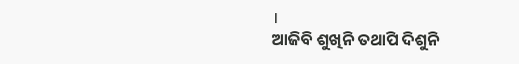।
ଆଜିବି ଶୁଖିନି ତଥାପି ଦିଶୁନି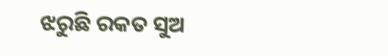ଝରୁଛି ରକତ ସୁଅ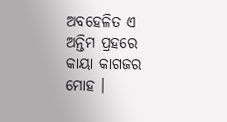ଅବହେଳିତ ଏ ଅନ୍ତିମ ପ୍ରହରେ
କାୟା କାଗଜର ମୋହ ।